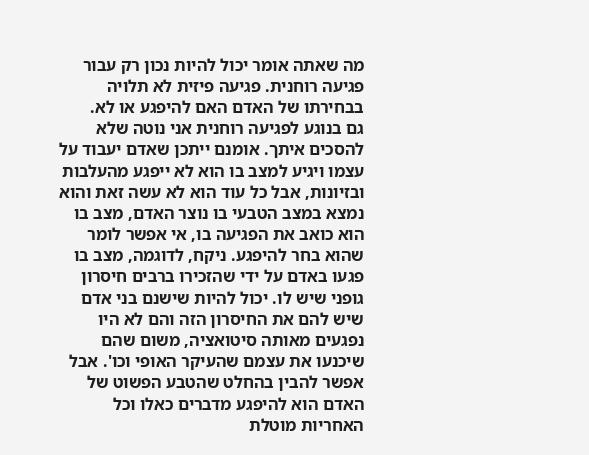מה שאתה אומר יכול להיות נכון רק עבור פגיעה רוחנית. פגיעה פיזית לא תלויה בבחירתו של האדם האם להיפגע או לא.
גם בנוגע לפגיעה רוחנית אני נוטה שלא להסכים איתך. אומנם ייתכן שאדם יעבוד על עצמו ויגיע למצב בו הוא לא ייפגע מהעלבות ובזיונות, אבל כל עוד הוא לא עשה זאת והוא נמצא במצב הטבעי בו נוצר האדם, מצב בו הוא כואב את הפגיעה בו, אי אפשר לומר שהוא בחר להיפגע. ניקח, לדוגמה, מצב בו פגעו באדם על ידי שהזכירו ברבים חיסרון גופני שיש לו. יכול להיות שישנם בני אדם שיש להם את החיסרון הזה והם לא היו נפגעים מאותה סיטואציה, משום שהם שיכנעו את עצמם שהעיקר האופי וכו'. אבל אפשר להבין בהחלט שהטבע הפשוט של האדם הוא להיפגע מדברים כאלו וכל האחריות מוטלת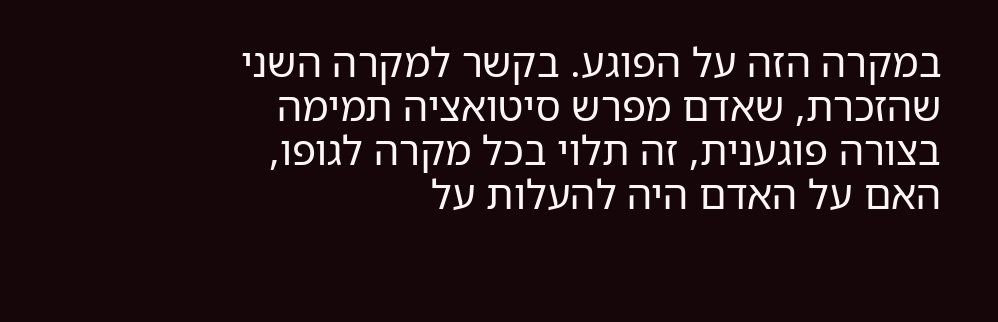במקרה הזה על הפוגע. בקשר למקרה השני שהזכרת, שאדם מפרש סיטואציה תמימה בצורה פוגענית, זה תלוי בכל מקרה לגופו, האם על האדם היה להעלות על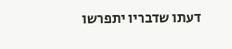דעתו שדבריו יתפרשו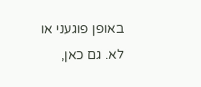באופן פוגעני או לא. גם כאן,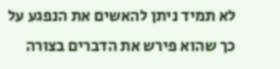לא תמיד ניתן להאשים את הנפגע על כך שהוא פירש את הדברים בצורה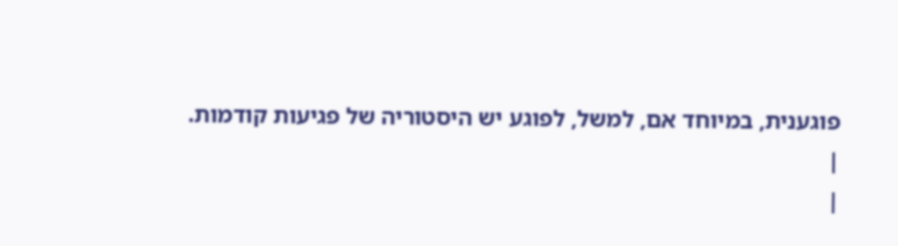פוגענית, במיוחד אם, למשל, לפוגע יש היסטוריה של פגיעות קודמות.
|
|